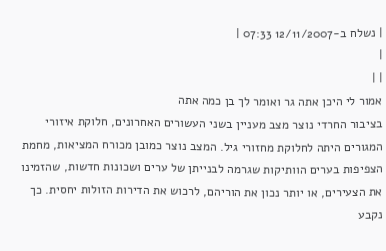| נשלח ב-12/11/2007 07:33 |
|
| |
אמור לי היכן אתה גר ואומר לך בן כמה אתה
בציבור החרדי נוצר מצב מעניין בשני העשורים האחרונים, חלוקת איזורי המגורים היתה לחלוקת מחזורי גיל. המצב נוצר כמובן מכורח המציאות, מחמת הצפיפות בערים הוותיקות שגרמה לבנייתן של ערים ושכונות חדשות, שהזמינו את הצעירים, או יותר נכון את הוריהם, לרכוש את הדירות הזולות יחסית. כך נקבע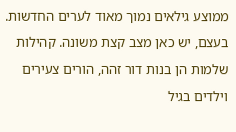ממוצע גילאים נמוך מאוד לערים החדשות. בעצם, יש כאן מצב קצת משונה. קהילות שלמות הן בנות דור זהה, הורים צעירים וילדים בגיל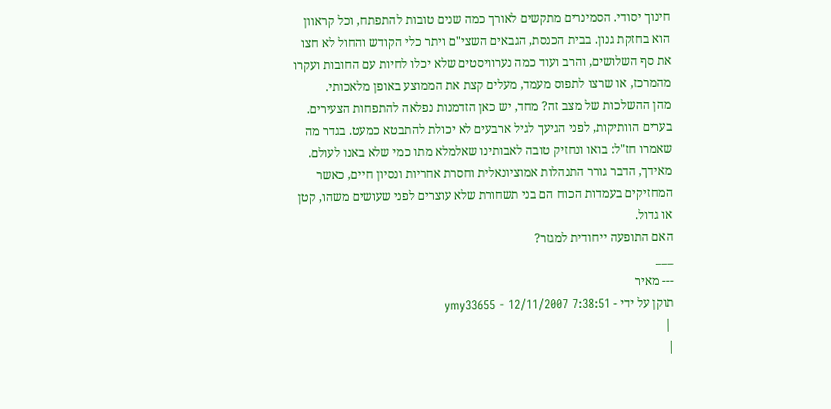חינוך יסודי. הסמינרים מתקשים לאורך כמה שנים טובות להתפתח, וכל קראוון הוא בחזקת גנון. בבית הכנסת, הגבאים השצי"ם ויתר כלי הקודש והחול לא חצו את סף השלושים, והרב ועוד כמה נערוויסטים שלא יכלו לחיות עם החובות ועקרו מהמרכז, או שרצו לתפוס מעמד, מעלים קצת את הממוצע באופן מלאכותי.
מהן ההשלכות של מצב זה? מחד, יש כאן הזדמנות נפלאה להתפחות הצעירים. בערים הוותיקות, לפני הגיעך לגיל ארבעים לא יכולת להתבטא כמעט. בגדר מה שאמרו חז"ל: בואו ונחזיק טובה לאבותינו שאלמלא מתו כמי שלא באנו לעולם. מאידך, הדבר גורר התנהלות אמוציונאלית וחסרת אחריות ונסיון חיים, כאשר המחזיקים בעמדות הכוח הם בני תשחורת שלא עוצרים לפני שעושים משהו, קטן או גדול.
האם התופעה ייחודית למגזר?
___
--- מאיר
תוקן על ידי - ymy33655 - 12/11/2007 7:38:51
 |
|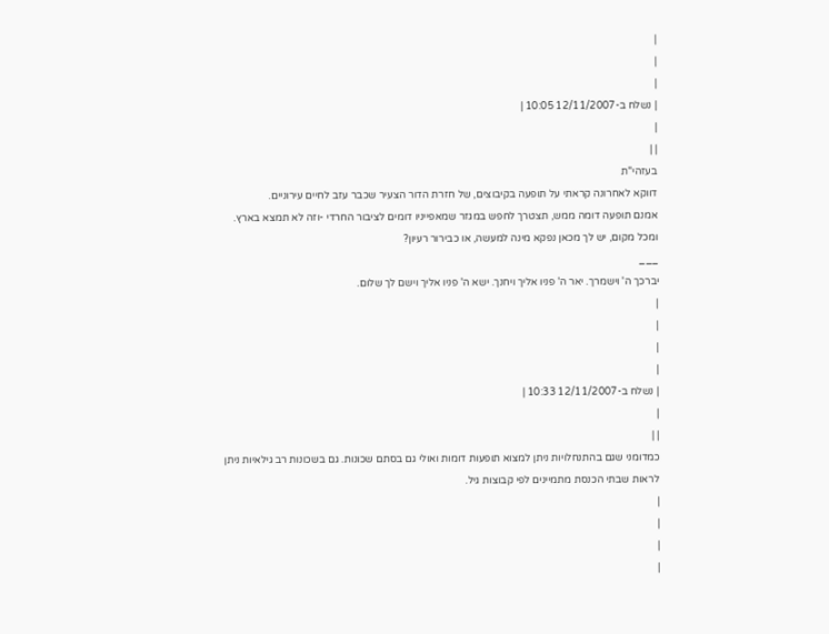|
|
|
| נשלח ב-12/11/2007 10:05 |
|
| |
בעזהי"ת
דווקא לאחרונה קראתי על תופעה בקיבוצים, של חזרת הדור הצעיר שכבר עזב לחיים עירוניים.
אמנם תופעה דומה ממש, תצטרך לחפש במגזר שמאפייניו דומים לציבור החרדי -וזה לא תמצא בארץ.
ומכל מקום, יש לך מכאן נפקא מינה למעשה, או כבירור רעיון?
___
יברכך ה' וישמרך. יאר ה' פניו אליך ויחנך. ישא ה' פניו אליך וישם לך שלום.
|
|
|
|
| נשלח ב-12/11/2007 10:33 |
|
| |
כמדומני שגם בהתנחלויות ניתן למצוא תופעות דומות ואולי גם בסתם שכונות. גם בשכונות רב גילאיות ניתן לראות שבתי הכנסת מתמיינים לפי קבוצות גיל.
|
|
|
|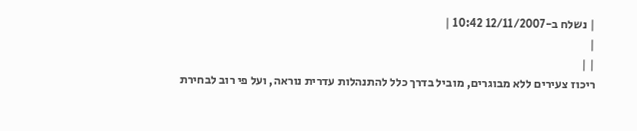| נשלח ב-12/11/2007 10:42 |
|
| |
ריכוז צעירים ללא מבוגרים, מוביל בדרך כלל להתנהלות עדרית נוראה, ועל פי רוב לבחירת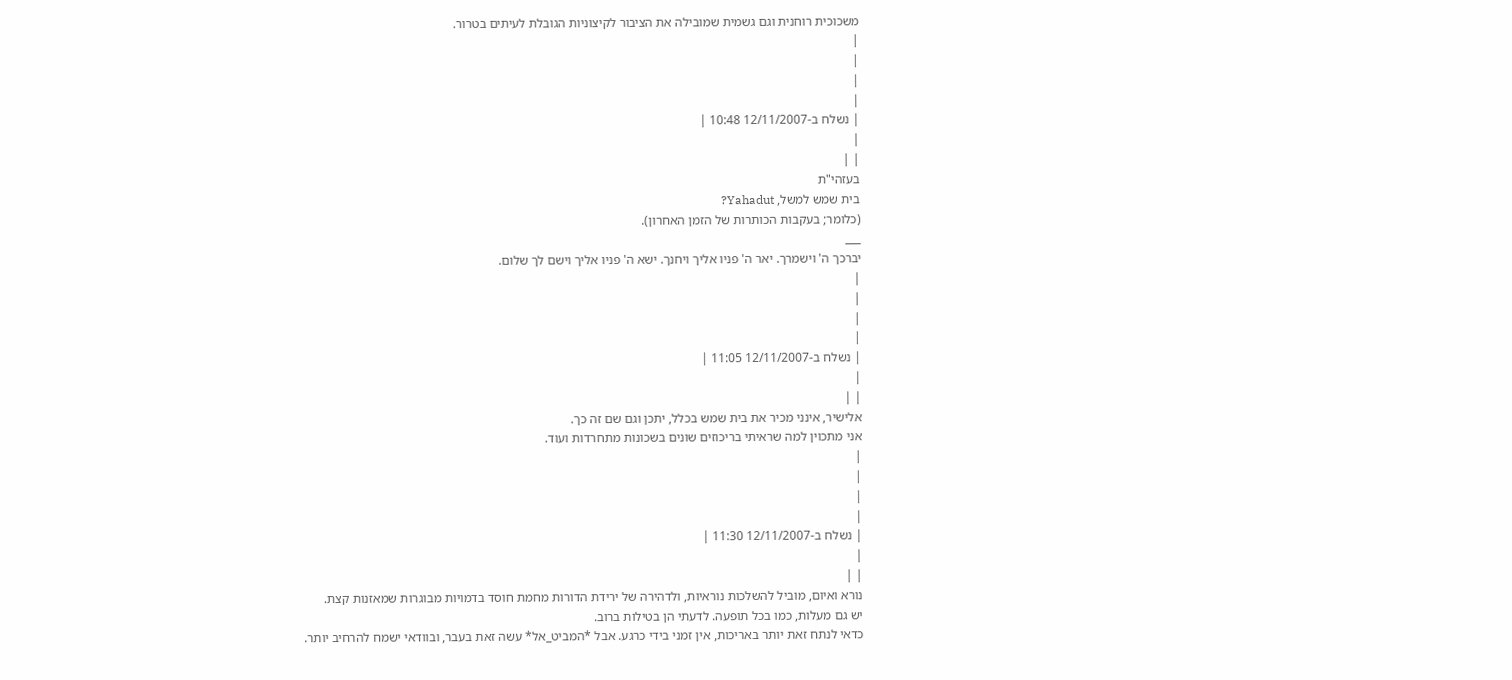משכוכית רוחנית וגם גשמית שמובילה את הציבור לקיצוניות הגובלת לעיתים בטרור.
|
|
|
|
| נשלח ב-12/11/2007 10:48 |
|
| |
בעזהי"ת
בית שמש למשל, Yahadut?
(כלומר; בעקבות הכותרות של הזמן האחרון).
___
יברכך ה' וישמרך. יאר ה' פניו אליך ויחנך. ישא ה' פניו אליך וישם לך שלום.
|
|
|
|
| נשלח ב-12/11/2007 11:05 |
|
| |
אלישיר, אינני מכיר את בית שמש בכלל, יתכן וגם שם זה כך.
אני מתכוין למה שראיתי בריכוזים שונים בשכונות מתחרדות ועוד.
|
|
|
|
| נשלח ב-12/11/2007 11:30 |
|
| |
נורא ואיום, מוביל להשלכות נוראיות, ולדהירה של ירידת הדורות מחמת חוסד בדמויות מבוגרות שמאזנות קצת.
יש גם מעלות, כמו בכל תופעה. לדעתי הן בטילות ברוב.
כדאי לנתח זאת יותר באריכות, אין זמני בידי כרגע. אבל *המביט_אל* עשה זאת בעבר, ובוודאי ישמח להרחיב יותר.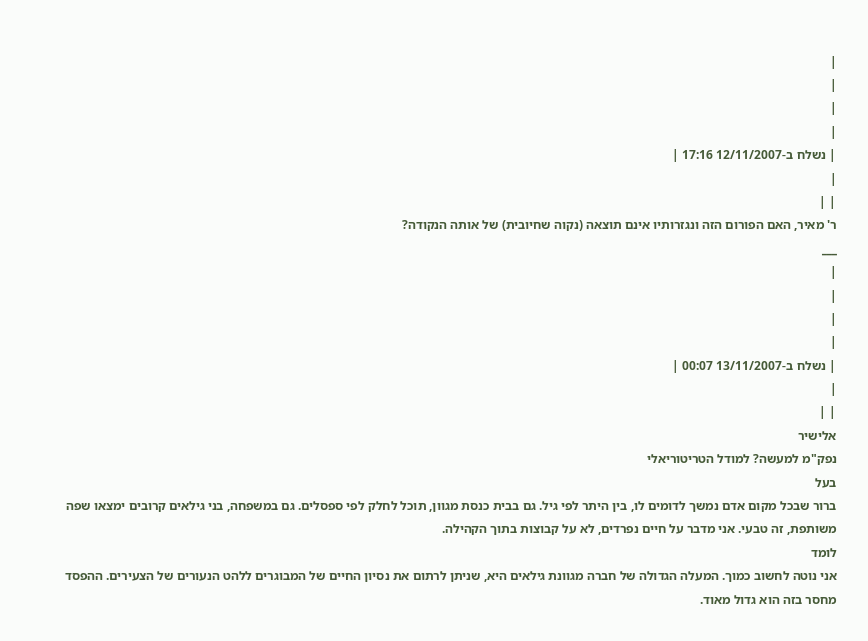|
|
|
|
| נשלח ב-12/11/2007 17:16 |
|
| |
ר' מאיר, האם הפורום הזה ונגזרותיו אינם תוצאה (נקוה שחיובית) של אותה הנקודה?
___
|
|
|
|
| נשלח ב-13/11/2007 00:07 |
|
| |
אלישיר
נפק"מ למעשה? למודל הטריטוריאלי
בעל
ברור שבכל מקום אדם נמשך לדומים לו, בין היתר לפי גיל. גם בבית כנסת מגוון, תוכל לחלק לפי ספסלים. גם במשפחה, בני גילאים קרובים ימצאו שפה משותפת, זה טבעי. אני מדבר על חיים נפרדים, לא על קבוצות בתוך הקהילה.
לומד
אני נוטה לחשוב כמוך. המעלה הגדולה של חברה מגוונת גילאים היא, שניתן לרתום את נסיון החיים של המבוגרים ללהט הנעורים של הצעירים. ההפסד מחסר בזה הוא גדול מאוד.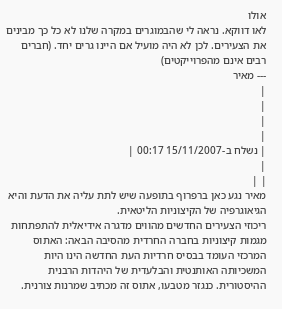אולו
לאו דווקא. נראה לי שהבמוגרים במקרה שלנו לא כל כך מבינים את הצעירים. לכן לא היה מועיל אם היינו גרים יחד. (חברים רבים אינם מהפרוייקטים)
--- מאיר
|
|
|
|
| נשלח ב-15/11/2007 00:17 |
|
| |
מאיר נגע כאן ברפרוף בתופעה שיש לתת עליה את הדעת והיא הגיאוגרפיה של הקיצוניות הליטאית.
ריכוזי הצעירים החדשים מהווים מדגרה אידיאלית להתפתחות מגמות קיצוניות בחברה החרדית מהסיבה הבאה: האתוס המרכזי העומד בבסיס חרדיות העת החדשה הינו היות המשכיותה האותנטית והבלעדית של היהדות הרבנית ההיסטורית. כנגזר מטבעו, אתוס זה מכתיב שמרנות צורנית.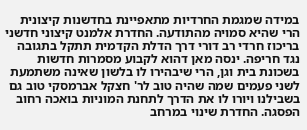במידה שמגמת החרדיות מתאפיינת בחדשנות קיצונית הרי שהיא סמויה מהתודעה. החדרת אלמנט קיצוני חדשני בריכוז חרדי רב דורי דרך הדלת הקדמית תתקל בתגובה נגד חריפה. ינסה מאן דהוא לקבוע מסמרות חדשות בשכונת בית וגן, הרי שיבהירו לו בלשון שאינה משתמעת לשני פעמים שמה שהיה טוב לר' חצקל אברמסקי טוב גם בשבילנו ויורו לו את הדרך לתחנת המוניות בואכה רחוב הפסגה. החדרת שינוי במרחב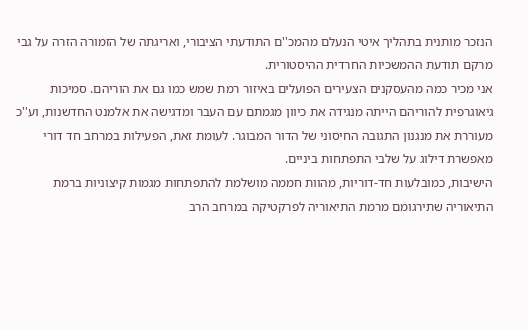הנזכר מותנית בתהליך איטי הנעלם מהמכ''ם התודעתי הציבורי, ואריגתה של הזמורה הזרה על גבי מרקם תודעת ההמשכיות החרדית ההיסטורית.
אני מכיר כמה מהעסקנים הצעירים הפועלים באיזור רמת שמש כמו גם את הוריהם. סמיכות גיאוגרפית להוריהם הייתה מנגידה את כיוון מגמתם עם העבר ומדגישה את אלמנט החדשנות, וע''כ מעוררת את מנגנון התגובה החיסוני של הדור המבוגר. לעומת זאת, הפעילות במרחב חד דורי מאפשרת דילוג על שלבי התפתחות ביניים.
הישיבות, כמובלעות חד-דוריות, מהוות חממה מושלמת להתפתחות מגמות קיצוניות ברמת התיאוריה שתירגומם מרמת התיאוריה לפרקטיקה במרחב הרב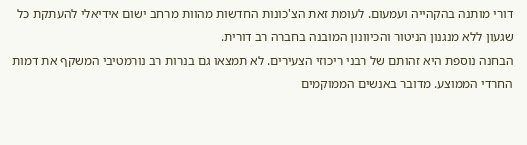דורי מותנה בהקהייה ועמעום. לעומת זאת הצ'כונות החדשות מהוות מרחב ישום אידיאלי להעתקת כל שגעון ללא מנגנון הניטור והכיוונון המובנה בחברה רב דורית.
הבחנה נוספת היא זהותם של רבני ריכוזי הצעירים. לא תמצאו גם בנרות רב נורמטיבי המשקף את דמות החרדי הממוצע. מדובר באנשים הממוקמים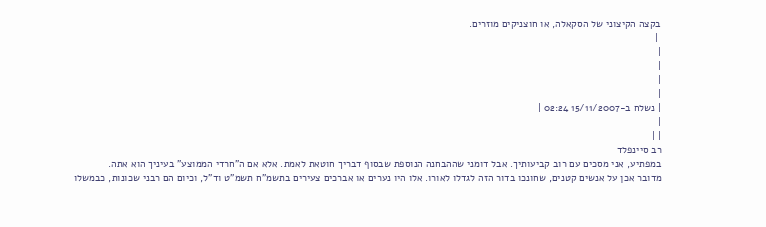בקצה הקיצוני של הסקאלה, או חוצניקים מוזרים.
 |
|
|
|
|
| נשלח ב-15/11/2007 02:24 |
|
| |
רב סיינפלד
במפתיע, אני מסכים עם רוב קביעותיך. אבל דומני שההבחנה הנוספת שבסוף דבריך חוטאת לאמת. אלא אם ה"חרדי הממוצע" בעיניך הוא אתה.
מדובר אכן על אנשים קטנים, שחונכו בדור הזה לגדלו לאורו. אלו היו נערים או אברכים צעירים בתשמ"ח תשמ"ט וד"ל, וכיום הם רבני שכונות, כבמשלו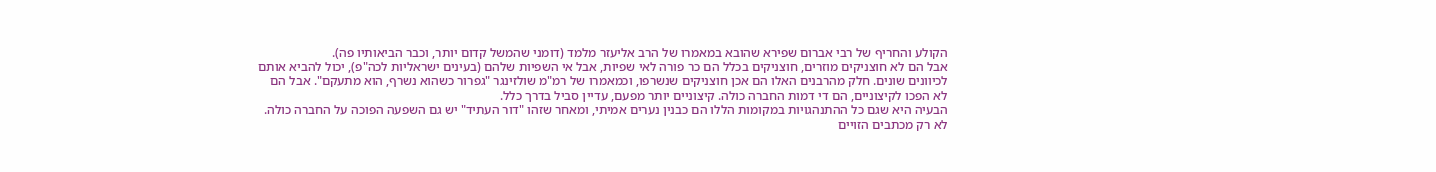הקולע והחריף של רבי אברום שפירא שהובא במאמרו של הרב אליעזר מלמד (דומני שהמשל קדום יותר, וכבר הביאותיו פה).
אבל הם לא חוצניקים מוזרים, חוצניקים בכלל הם כר פורה לאי שפיות, אבל אי השפיות שלהם (בעינים ישראליות לכה"פ), יכול להביא אותם לכיוונים שונים. חלק מהרבנים האלו הם אכן חוצניקים שנשרפו, וכמאמרו של רמ"מ שולזינגר "גפרור כשהוא נשרף, הוא מתעקם". אבל הם לא הפכו לקיצוניים, הם די דמות החברה כולה. קיצוניים יותר מפעם, עדיין סביל בדרך כלל.
הבעיה היא שגם כל ההתנהגויות במקומות הללו הם כבנין נערים אמיתי, ומאחר שזהו "דור העתיד" יש גם השפעה הפוכה על החברה כולה. לא רק מכתבים הזויים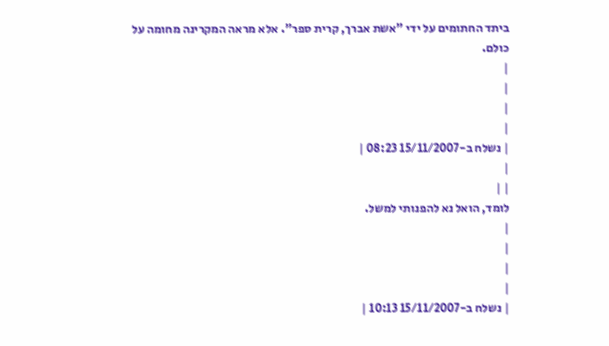ביתד החתומים על ידי "אשת אברך, קרית ספר". אלא מראה המקרינה מחומה על כולם.
|
|
|
|
| נשלח ב-15/11/2007 08:23 |
|
| |
לומד, הואל נא להפנותי למשל.
|
|
|
|
| נשלח ב-15/11/2007 10:13 |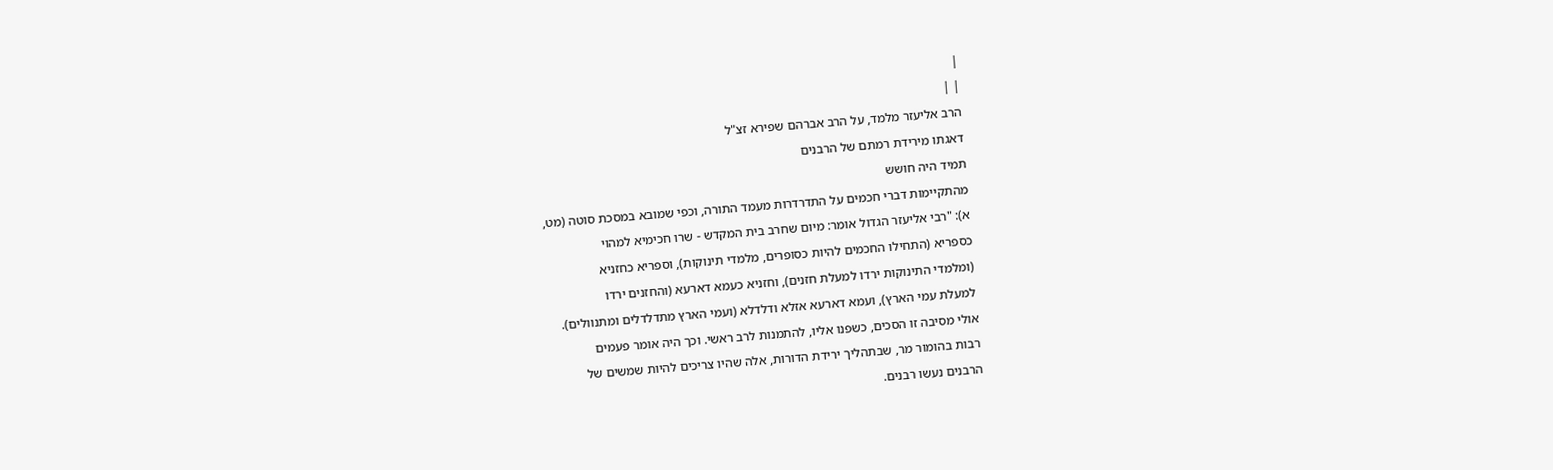|
| |
הרב אליעזר מלמד, על הרב אברהם שפירא זצ"ל
דאגתו מירידת רמתם של הרבנים
תמיד היה חושש
מהתקיימות דברי חכמים על התדרדרות מעמד התורה, וכפי שמובא במסכת סוטה (מט,
א): "רבי אליעזר הגדול אומר: מיום שחרב בית המקדש - שרו חכימיא למהוי
כספריא (התחילו החכמים להיות כסופרים, מלמדי תינוקות), וספריא כחזניא
(ומלמדי התינוקות ירדו למעלת חזנים), וחזניא כעמא דארעא (והחזנים ירדו
למעלת עמי הארץ), ועמא דארעא אזלא ודלדלא (ועמי הארץ מתדלדלים ומתנוולים).
אולי מסיבה זו הסכים, כשפנו אליו, להתמנות לרב ראשי. וכך היה אומר פעמים
רבות בהומור מר, שבתהליך ירידת הדורות, אלה שהיו צריכים להיות שמשים של
הרבנים נעשו רבנים.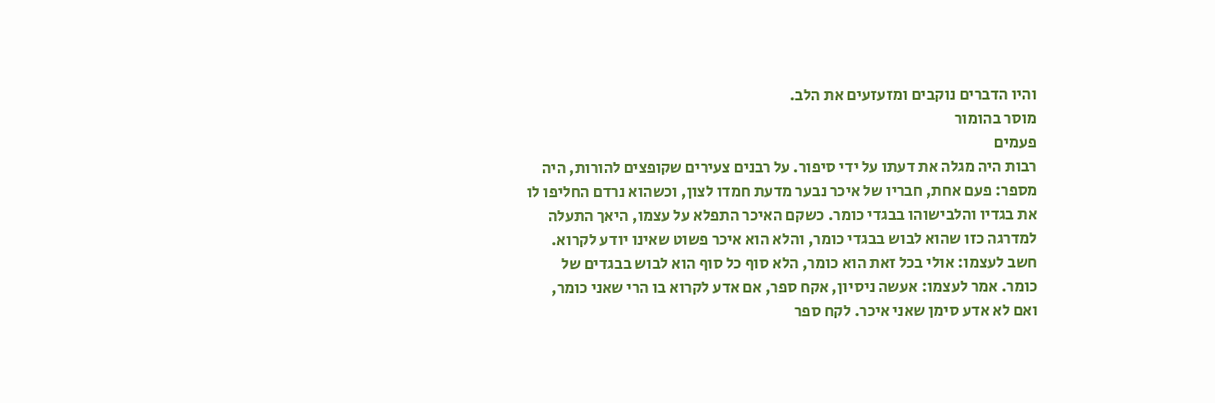והיו הדברים נוקבים ומזעזעים את הלב.
מוסר בהומור
פעמים
רבות היה מגלה את דעתו על ידי סיפור. על רבנים צעירים שקופצים להורות, היה
מספר: פעם אחת, חבריו של איכר נבער מדעת חמדו לצון, וכשהוא נרדם החליפו לו
את בגדיו והלבישוהו בבגדי כומר. כשקם האיכר התפלא על עצמו, היאך התעלה
למדרגה כזו שהוא לבוש בבגדי כומר, והלא הוא איכר פשוט שאינו יודע לקרוא.
חשב לעצמו: אולי בכל זאת הוא כומר, הלא סוף כל סוף הוא לבוש בבגדים של
כומר. אמר לעצמו: אעשה ניסיון, אקח ספר, אם אדע לקרוא בו הרי שאני כומר,
ואם לא אדע סימן שאני איכר. לקח ספר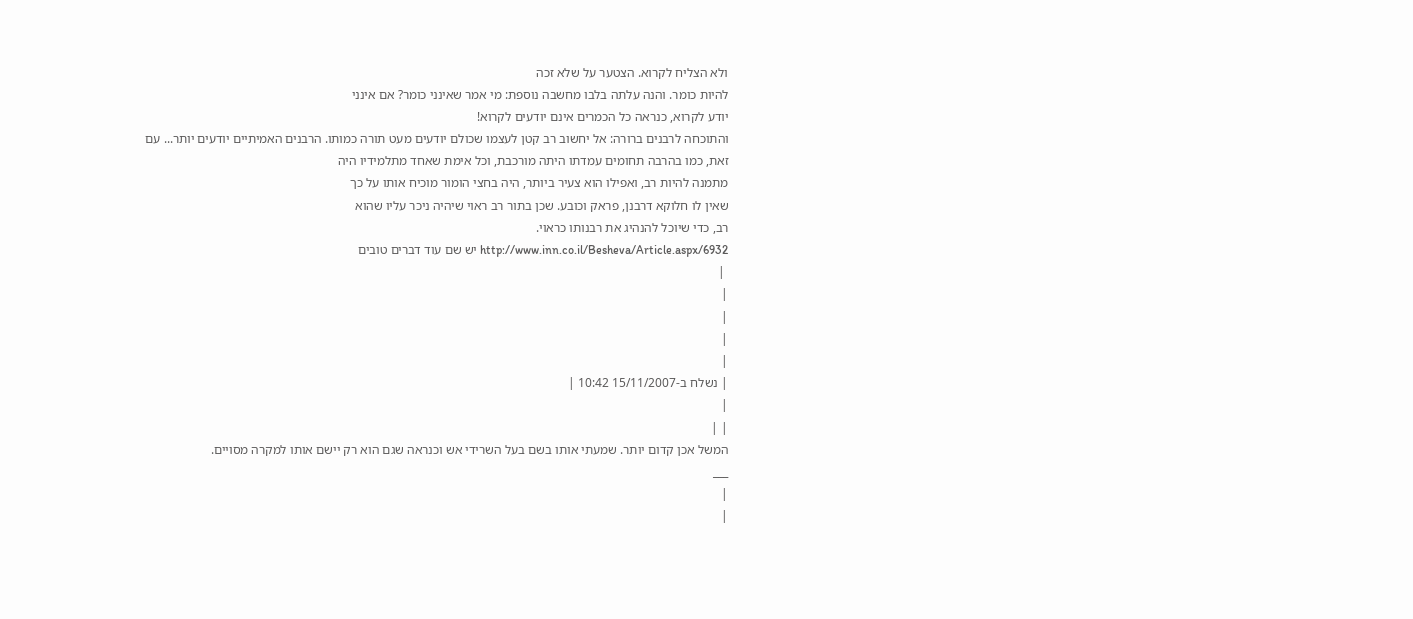ולא הצליח לקרוא. הצטער על שלא זכה
להיות כומר. והנה עלתה בלבו מחשבה נוספת: מי אמר שאינני כומר? אם אינני
יודע לקרוא, כנראה כל הכמרים אינם יודעים לקרוא!
והתוכחה לרבנים ברורה: אל יחשוב רב קטן לעצמו שכולם יודעים מעט תורה כמותו. הרבנים האמיתיים יודעים יותר... עם
זאת, כמו בהרבה תחומים עמדתו היתה מורכבת, וכל אימת שאחד מתלמידיו היה
מתמנה להיות רב, ואפילו הוא צעיר ביותר, היה בחצי הומור מוכיח אותו על כך
שאין לו חלוקא דרבנן, פראק וכובע. שכן בתור רב ראוי שיהיה ניכר עליו שהוא
רב, כדי שיוכל להנהיג את רבנותו כראוי.
http://www.inn.co.il/Besheva/Article.aspx/6932 יש שם עוד דברים טובים
 |
|
|
|
|
| נשלח ב-15/11/2007 10:42 |
|
| |
המשל אכן קדום יותר. שמעתי אותו בשם בעל השרידי אש וכנראה שגם הוא רק יישם אותו למקרה מסויים.
___
|
|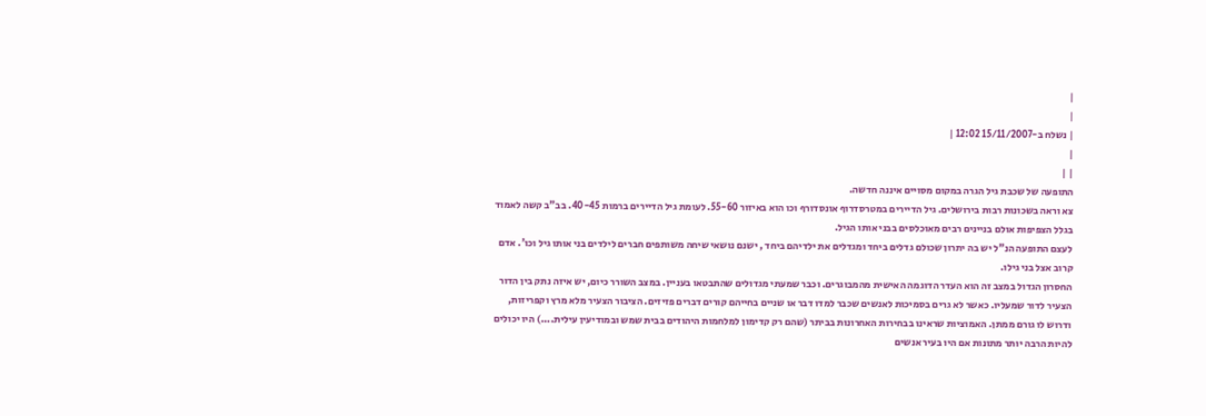|
|
| נשלח ב-15/11/2007 12:02 |
|
| |
התופעה של שכבת גיל הגרה במקום מסויים איננה חדשה.
צא וראה בשכונות רבות בירושלים. גיל הדיירים במטרסדרוף אונסדורף וכו הוא באיזור 55-60. לעומת גיל הדיירים ברמות 40-45. בב"ב קשה לאמוד בגלל הצפיפות אולם בניינים רבים מאוכלסים בבני אותו הגיל.
לעצם התופעה הנ"ל יש בה יתרון שכולם גדלים ביחד ומגדלים את ילדיהם ביחד , ישנם נושאי שיחה משותפים חברים לילדים בני אותו גיל וכו'. אדם קרוב אצל בני גילו.
החסרון הגדול במצב זה הוא העדר הדוגמה האישית מהמבוגרים. וכבר שמעתי מגדולים שהתבטאו בעניין. במצב השורר כיום, יש איזה נתק בין הדור הצעיר לדור שמעליו. כאשר לא גרים בסמיכות לאנשים שכבר למדו דבר או שניים בחייהם קורים דברים פזיזים. הציבור הצעיר מלא מרץ וקפריזות, ודרוש לו גורם ממתן. האמוציות שראינו בבחירות האחרונות בביתר (שהם רק קדימון למלחמות היהודים בבית שמש ובמודיעין עילית....) היו יכולים להיות הרבה יותר מתונות אם היו בעיר אנשים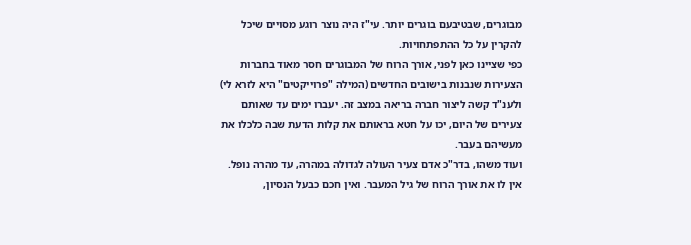מבוגרים, שבטיבעם בוגרים יותר. עי"ז היה נוצר רוגע מסויים שיכל להקרין על כל ההתפתחויות.
כפי שציינו כאן לפני, אורך הרוח של המבוגרים חסר מאוד בחברות הצעירות שנבנות בישובים החדשים (המילה "פרוייקטים" היא לזרא לי) ולענ"ד קשה ליצור חברה בריאה במצב זה. יעברו ימים עד שאותם צעירים של היום, יכו על חטא בראותם את קלות הדעת שבה כלכלו את מעשיהם בעבר.
ועוד משהו, בדר"כ אדם צעיר העולה לגדולה במהרה, עד מהרה נופל. אין לו את אורך הרוח של גיל המעבר. ואין חכם כבעל הנסיון,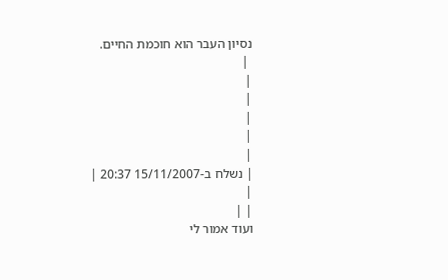נסיון העבר הוא חוכמת החיים.
 |
|
|
|
|
|
| נשלח ב-15/11/2007 20:37 |
|
| |
ועוד אמור לי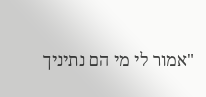"אמור לי מי הם נתיניך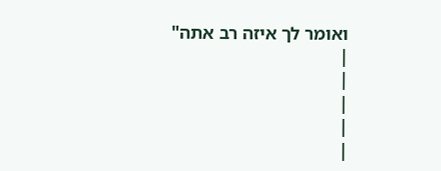ואומר לך איזה רב אתה"
|
|
|
|
|